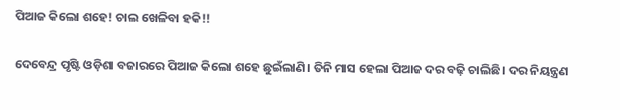ପିଆଜ କିଲୋ ଶହେ! ଚାଲ ଖେଳିବା ହକି!!

ଦେବେନ୍ଦ୍ର ପୃଷ୍ଟି ଓଡ଼ିଶା ବଜାରରେ ପିଆଜ କିଲୋ ଶହେ ଛୁଇଁଲାଣି। ତିନି ମାସ ହେଲା ପିଆଜ ଦର ବଢ଼ି ଚାଲିଛି। ଦର ନିୟନ୍ତ୍ରଣ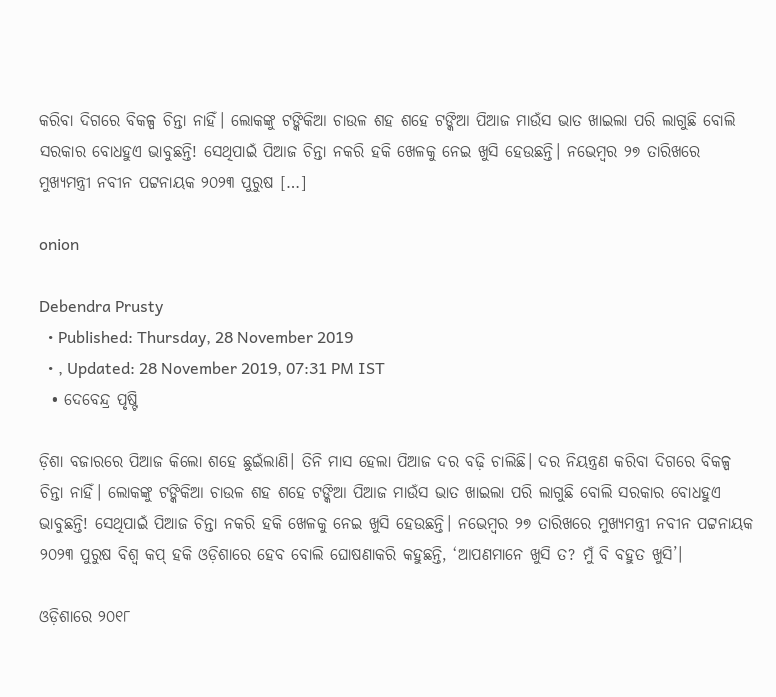କରିବା ଦିଗରେ ବିକଳ୍ପ ଚିନ୍ତା ନାହିଁ। ଲୋକଙ୍କୁ ଟଙ୍କିକିଆ ଚାଉଳ ଶହ ଶହେ ଟଙ୍କିଆ ପିଆଜ ମାଉଁସ ଭାତ ଖାଇଲା ପରି ଲାଗୁଛି ବୋଲି ସରକାର ବୋଧହୁଏ ଭାବୁଛନ୍ତି! ସେଥିପାଇଁ ପିଆଜ ଚିନ୍ତା ନକରି ହକି ଖେଳକୁ ନେଇ ଖୁସି ହେଉଛନ୍ତି। ନଭେମ୍ବର ୨୭ ତାରିଖରେ ମୁଖ୍ୟମନ୍ତ୍ରୀ ନବୀନ ପଟ୍ଟନାୟକ ୨୦୨୩ ପୁରୁଷ […]

onion

Debendra Prusty
  • Published: Thursday, 28 November 2019
  • , Updated: 28 November 2019, 07:31 PM IST
  • ଦେବେନ୍ଦ୍ର ପୃଷ୍ଟି

ଡ଼ିଶା ବଜାରରେ ପିଆଜ କିଲୋ ଶହେ ଛୁଇଁଲାଣି। ତିନି ମାସ ହେଲା ପିଆଜ ଦର ବଢ଼ି ଚାଲିଛି। ଦର ନିୟନ୍ତ୍ରଣ କରିବା ଦିଗରେ ବିକଳ୍ପ ଚିନ୍ତା ନାହିଁ। ଲୋକଙ୍କୁ ଟଙ୍କିକିଆ ଚାଉଳ ଶହ ଶହେ ଟଙ୍କିଆ ପିଆଜ ମାଉଁସ ଭାତ ଖାଇଲା ପରି ଲାଗୁଛି ବୋଲି ସରକାର ବୋଧହୁଏ ଭାବୁଛନ୍ତି! ସେଥିପାଇଁ ପିଆଜ ଚିନ୍ତା ନକରି ହକି ଖେଳକୁ ନେଇ ଖୁସି ହେଉଛନ୍ତି। ନଭେମ୍ବର ୨୭ ତାରିଖରେ ମୁଖ୍ୟମନ୍ତ୍ରୀ ନବୀନ ପଟ୍ଟନାୟକ ୨୦୨୩ ପୁରୁଷ ବିଶ୍ୱ କପ୍‌ ହକି ଓଡ଼ିଶାରେ ହେବ ବୋଲି ଘୋଷଣାକରି କହୁଛନ୍ତି, ‘ଆପଣମାନେ ଖୁସି ତ? ମୁଁ ବି ବହୁତ ଖୁସି’।

ଓଡ଼ିଶାରେ ୨୦୧୮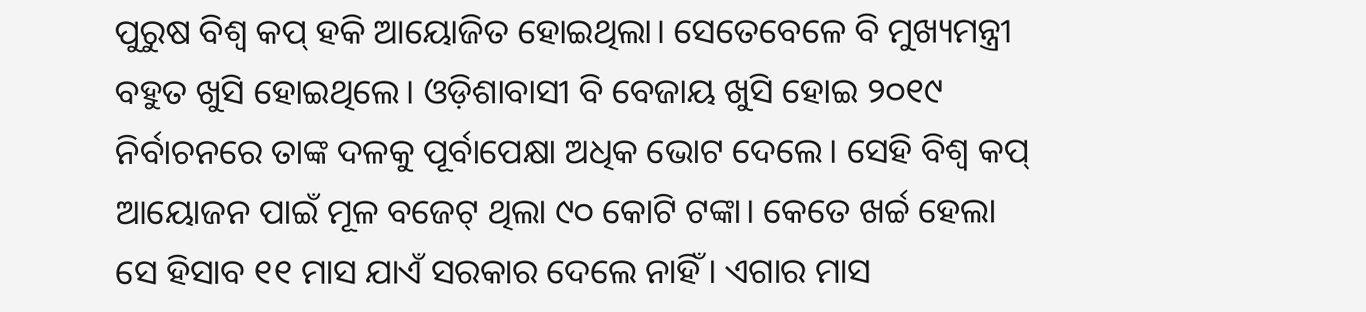ପୁରୁଷ ବିଶ୍ୱ କପ୍‌ ହକି ଆୟୋଜିତ ହୋଇଥିଲା। ସେତେବେଳେ ବି ମୁଖ୍ୟମନ୍ତ୍ରୀ ବହୁତ ଖୁସି ହୋଇଥିଲେ। ଓଡ଼ିଶାବାସୀ ବି ବେଜାୟ ଖୁସି ହୋଇ ୨୦୧୯ ନିର୍ବାଚନରେ ତାଙ୍କ ଦଳକୁ ପୂର୍ବାପେକ୍ଷା ଅଧିକ ଭୋଟ ଦେଲେ। ସେହି ବିଶ୍ୱ କପ୍‌ ଆୟୋଜନ ପାଇଁ ମୂଳ ବଜେଟ୍‌ ଥିଲା ୯୦ କୋଟି ଟଙ୍କା। କେତେ ଖର୍ଚ୍ଚ ହେଲା ସେ ହିସାବ ୧୧ ମାସ ଯାଏଁ ସରକାର ଦେଲେ ନାହିଁ। ଏଗାର ମାସ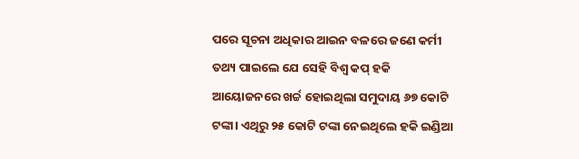ପରେ ସୂଚନା ଅଧିକାର ଆଇନ ବଳରେ ଜଣେ କର୍ମୀ ତଥ୍ୟ ପାଇଲେ ଯେ ସେହି ବିଶ୍ୱ କପ୍‌ ହକି ଆୟୋଜନରେ ଖର୍ଚ୍ଚ ହୋଇଥିଲା ସମୁଦାୟ ୬୭ କୋଟି ଟଙ୍କା। ଏଥିରୁ ୨୫ କୋଟି ଟଙ୍କା ନେଇଥିଲେ ହକି ଇଣ୍ଡିଆ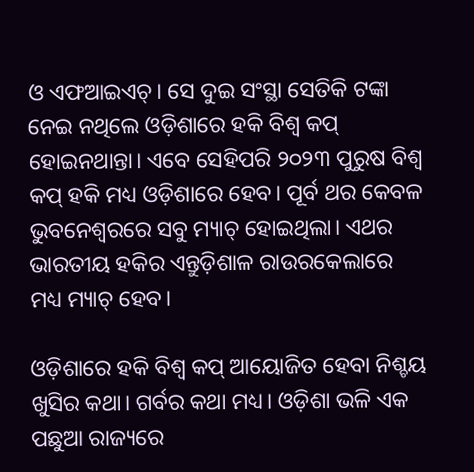ଓ ଏଫଆଇଏଚ୍‌। ସେ ଦୁଇ ସଂସ୍ଥା ସେତିକି ଟଙ୍କା ନେଇ ନଥିଲେ ଓଡ଼ିଶାରେ ହକି ବିଶ୍ୱ କପ୍‌ ହୋଇନଥାନ୍ତା। ଏବେ ସେହିପରି ୨୦୨୩ ପୁରୁଷ ବିଶ୍ୱ କପ୍‌ ହକି ମଧ୍ୟ ଓଡ଼ିଶାରେ ହେବ। ପୂର୍ବ ଥର କେବଳ ଭୁବନେଶ୍ୱରରେ ସବୁ ମ୍ୟାଚ୍‌ ହୋଇଥିଲା। ଏଥର ଭାରତୀୟ ହକିର ଏନ୍ତୁଡ଼ିଶାଳ ରାଉରକେଲାରେ ମଧ୍ୟ ମ୍ୟାଚ୍‌ ହେବ।

ଓଡ଼ିଶାରେ ହକି ବିଶ୍ୱ କପ୍‌ ଆୟୋଜିତ ହେବା ନିଶ୍ଚୟ ଖୁସିର କଥା। ଗର୍ବର କଥା ମଧ୍ୟ। ଓଡ଼ିଶା ଭଳି ଏକ ପଛୁଆ ରାଜ୍ୟରେ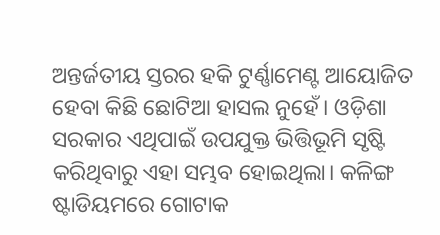ଅନ୍ତର୍ଜତୀୟ ସ୍ତରର ହକି ଟୁର୍ଣ୍ଣାମେଣ୍ଟ ଆୟୋଜିତ ହେବା କିଛି ଛୋଟିଆ ହାସଲ ନୁହେଁ। ଓଡ଼ିଶା ସରକାର ଏଥିପାଇଁ ଉପଯୁକ୍ତ ଭିତ୍ତିଭୂମି ସୃଷ୍ଟି କରିଥିବାରୁ ଏହା ସମ୍ଭବ ହୋଇଥିଲା। କଳିଙ୍ଗ ଷ୍ଟାଡିୟମରେ ଗୋଟାକ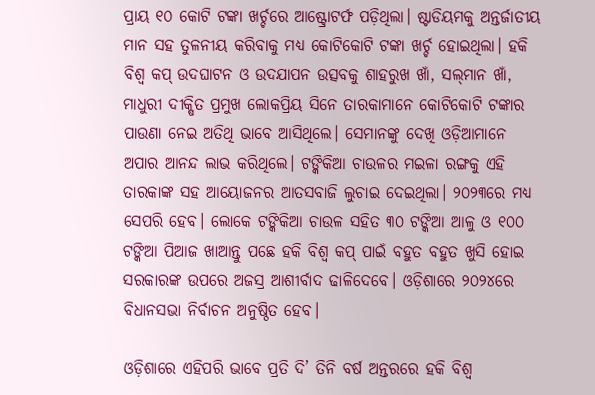ପ୍ରାୟ ୧୦ କୋଟି ଟଙ୍କା ଖର୍ଚ୍ଚରେ ଆଷ୍ଟ୍ରୋଟର୍ଫ ପଡ଼ିଥିଲା। ଷ୍ଟାଡିୟମକୁ ଅନ୍ତର୍ଜାତୀୟ ମାନ ସହ ତୁଳନୀୟ କରିବାକୁ ମଧ୍ୟ କୋଟିକୋଟି ଟଙ୍କା ଖର୍ଚ୍ଚ ହୋଇଥିଲା। ହକି ବିଶ୍ୱ କପ୍‌ ଉଦଘାଟନ ଓ ଉଦଯାପନ ଉତ୍ସବକୁ ଶାହରୁଖ ଖାଁ, ସଲ୍‌ମାନ ଖାଁ, ମାଧୁରୀ ଦୀକ୍ଷିତ ପ୍ରମୁଖ ଲୋକପ୍ରିୟ ସିନେ ତାରକାମାନେ କୋଟିକୋଟି ଟଙ୍କାର ପାଉଣା ନେଇ ଅତିଥି ଭାବେ ଆସିଥିଲେ। ସେମାନଙ୍କୁ ଦେଖି ଓଡ଼ିଆମାନେ ଅପାର ଆନନ୍ଦ ଲାଭ କରିଥିଲେ। ଟଙ୍କିକିଆ ଚାଉଳର ମଇଳା ରଙ୍ଗକୁ ଏହି ତାରକାଙ୍କ ସହ ଆୟୋଜନର ଆତସବାଜି ଲୁଚାଇ ଦେଇଥିଲା। ୨୦୨୩ରେ ମଧ୍ୟ ସେପରି ହେବ। ଲୋକେ ଟଙ୍କିକିଆ ଚାଉଳ ସହିତ ୩୦ ଟଙ୍କିଆ ଆଳୁ ଓ ୧୦୦ ଟଙ୍କିଆ ପିଆଜ ଖାଆନ୍ତୁ ପଛେ ହକି ବିଶ୍ୱ କପ୍‌ ପାଇଁ ବହୁତ ବହୁତ ଖୁସି ହୋଇ ସରକାରଙ୍କ ଉପରେ ଅଜସ୍ର ଆଶୀର୍ବାଦ ଢାଳିଦେବେ। ଓଡ଼ିଶାରେ ୨୦୨୪ରେ ବିଧାନସଭା ନିର୍ବାଚନ ଅନୁଷ୍ଠିତ ହେବ।

ଓଡ଼ିଶାରେ ଏହିପରି ଭାବେ ପ୍ରତି ଦି’ ତିନି ବର୍ଷ ଅନ୍ତରରେ ହକି ବିଶ୍ୱ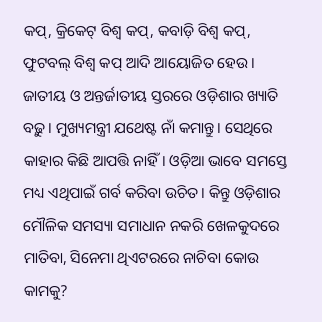କପ୍‌, କ୍ରିକେଟ୍‌ ବିଶ୍ୱ କପ୍‌, କବାଡ଼ି ବିଶ୍ୱ କପ୍‌, ଫୁଟବଲ୍‌ ବିଶ୍ୱ କପ୍‌ ଆଦି ଆୟୋଜିତ ହେଉ। ଜାତୀୟ ଓ ଅନ୍ତର୍ଜାତୀୟ ସ୍ତରରେ ଓଡ଼ିଶାର ଖ୍ୟାତି ବଢ଼ୁ। ମୁଖ୍ୟମନ୍ତ୍ରୀ ଯଥେଷ୍ଟ ନାଁ କମାନ୍ତୁ। ସେଥିରେ କାହାର କିଛି ଆପତ୍ତି ନାହିଁ। ଓଡ଼ିଆ ଭାବେ ସମସ୍ତେ ମଧ୍ୟ ଏଥିପାଇଁ ଗର୍ବ କରିବା ଉଚିତ। କିନ୍ତୁ ଓଡ଼ିଶାର ମୌଳିକ ସମସ୍ୟା ସମାଧାନ ନକରି ଖେଳକୁଦରେ ମାତିବା, ସିନେମା ଥିଏଟରରେ ନାଚିବା କୋଉ କାମକୁ?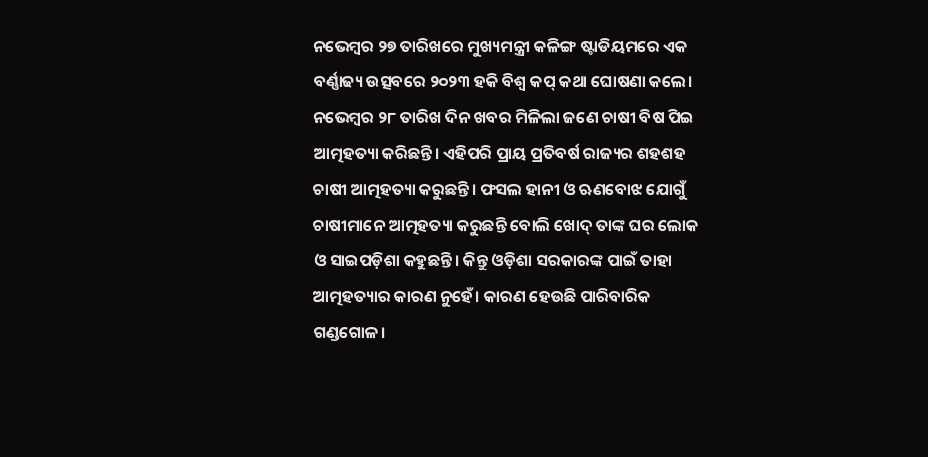ନଭେମ୍ବର ୨୭ ତାରିଖରେ ମୁଖ୍ୟମନ୍ତ୍ରୀ କଳିଙ୍ଗ ଷ୍ଟାଡିୟମରେ ଏକ ବର୍ଣ୍ଣାଢ୍ୟ ଉତ୍ସବରେ ୨୦୨୩ ହକି ବିଶ୍ୱ କପ୍‌ କଥା ଘୋଷଣା କଲେ। ନଭେମ୍ବର ୨୮ ତାରିଖ ଦିନ ଖବର ମିଳିଲା ଜଣେ ଚାଷୀ ବିଷ ପିଇ ଆତ୍ମହତ୍ୟା କରିଛନ୍ତି। ଏହିପରି ପ୍ରାୟ ପ୍ରତିବର୍ଷ ରାଜ୍ୟର ଶହଶହ ଚାଷୀ ଆତ୍ମହତ୍ୟା କରୁଛନ୍ତି। ଫସଲ ହାନୀ ଓ ଋଣବୋଝ ଯୋଗୁଁ ଚାଷୀମାନେ ଆତ୍ମହତ୍ୟା କରୁଛନ୍ତି ବୋଲି ଖୋଦ୍‌ ତାଙ୍କ ଘର ଲୋକ ଓ ସାଇପଡ଼ିଶା କହୁଛନ୍ତି। କିନ୍ତୁ ଓଡ଼ିଶା ସରକାରଙ୍କ ପାଇଁ ତାହା ଆତ୍ମହତ୍ୟାର କାରଣ ନୁହେଁ। କାରଣ ହେଉଛି ପାରିବାରିକ ଗଣ୍ଡଗୋଳ।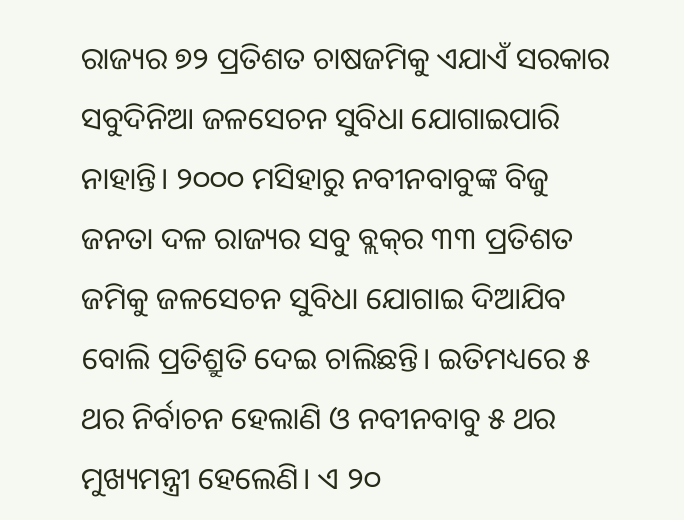ରାଜ୍ୟର ୭୨ ପ୍ରତିଶତ ଚାଷଜମିକୁ ଏଯାଏଁ ସରକାର ସବୁଦିନିଆ ଜଳସେଚନ ସୁବିଧା ଯୋଗାଇପାରି ନାହାନ୍ତି। ୨୦୦୦ ମସିହାରୁ ନବୀନବାବୁଙ୍କ ବିଜୁ ଜନତା ଦଳ ରାଜ୍ୟର ସବୁ ବ୍ଲକ୍‌ର ୩୩ ପ୍ରତିଶତ ଜମିକୁ ଜଳସେଚନ ସୁବିଧା ଯୋଗାଇ ଦିଆଯିବ ବୋଲି ପ୍ରତିଶ୍ରୁତି ଦେଇ ଚାଲିଛନ୍ତି। ଇତିମଧ୍ୟରେ ୫ ଥର ନିର୍ବାଚନ ହେଲାଣି ଓ ନବୀନବାବୁ ୫ ଥର ମୁଖ୍ୟମନ୍ତ୍ରୀ ହେଲେଣି। ଏ ୨୦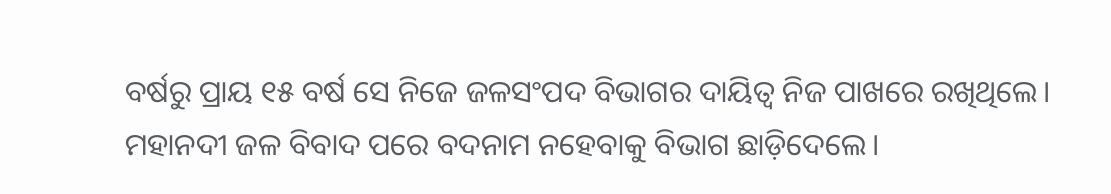ବର୍ଷରୁ ପ୍ରାୟ ୧୫ ବର୍ଷ ସେ ନିଜେ ଜଳସଂପଦ ବିଭାଗର ଦାୟିତ୍ୱ ନିଜ ପାଖରେ ରଖିଥିଲେ। ମହାନଦୀ ଜଳ ବିବାଦ ପରେ ବଦନାମ ନହେବାକୁ ବିଭାଗ ଛାଡ଼ିଦେଲେ।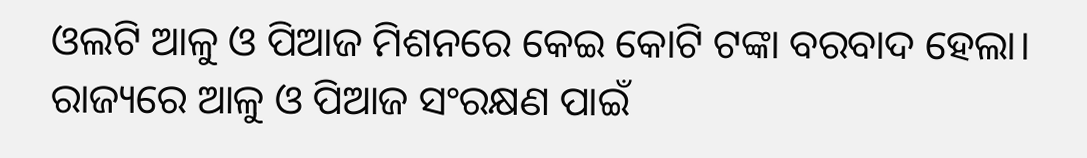ଓଲଟି ଆଳୁ ଓ ପିଆଜ ମିଶନରେ କେଇ କୋଟି ଟଙ୍କା ବରବାଦ ହେଲା। ରାଜ୍ୟରେ ଆଳୁ ଓ ପିଆଜ ସଂରକ୍ଷଣ ପାଇଁ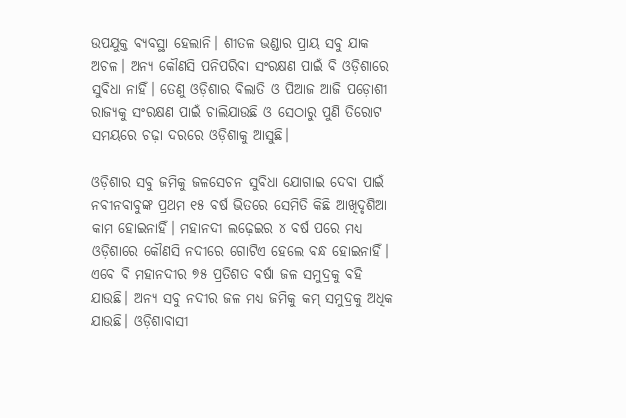ଉପଯୁକ୍ତ ବ୍ୟବସ୍ଥା ହେଲାନି। ଶୀତଳ ଭଣ୍ଡାର ପ୍ରାୟ ସବୁ ଯାକ ଅଚଳ। ଅନ୍ୟ କୌଣସି ପନିପରିବା ସଂରକ୍ଷଣ ପାଇଁ ବି ଓଡ଼ିଶାରେ ସୁବିଧା ନାହିଁ। ତେଣୁ ଓଡ଼ିଶାର ବିଲାତି ଓ ପିଆଜ ଆଜି ପଡ଼ୋଶୀ ରାଜ୍ୟକୁ ସଂରକ୍ଷଣ ପାଇଁ ଚାଲିଯାଉଛି ଓ ସେଠାରୁ ପୁଣି ତିରୋଟ ସମୟରେ ଚଢ଼ା ଦରରେ ଓଡ଼ିଶାକୁ ଆସୁଛି।

ଓଡ଼ିଶାର ସବୁ ଜମିକୁ ଜଳସେଚନ ସୁବିଧା ଯୋଗାଇ ଦେବା ପାଇଁ ନବୀନବାବୁଙ୍କ ପ୍ରଥମ ୧୫ ବର୍ଷ ଭିତରେ ସେମିତି କିଛି ଆଖିଦୃଶିଆ କାମ ହୋଇନାହିଁ। ମହାନଦୀ ଲଢ଼େଇର ୪ ବର୍ଷ ପରେ ମଧ୍ୟ ଓଡ଼ିଶାରେ କୌଣସି ନଦୀରେ ଗୋଟିଏ ହେଲେ ବନ୍ଧ ହୋଇନାହିଁ। ଏବେ ବି ମହାନଦୀର ୭୫ ପ୍ରତିଶତ ବର୍ଷା ଜଳ ସମୁଦ୍ରକୁ ବହି ଯାଉଛି। ଅନ୍ୟ ସବୁ ନଦୀର ଜଳ ମଧ୍ୟ ଜମିକୁ କମ୍‌ ସମୁଦ୍ରକୁ ଅଧିକ ଯାଉଛି। ଓଡ଼ିଶାବାସୀ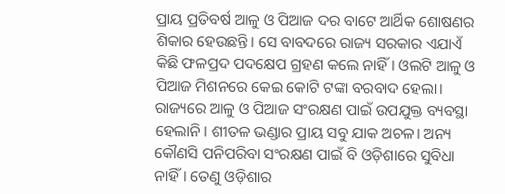ପ୍ରାୟ ପ୍ରତିବର୍ଷ ଆଳୁ ଓ ପିଆଜ ଦର ବାଟେ ଆର୍ଥିକ ଶୋଷଣର ଶିକାର ହେଉଛନ୍ତି। ସେ ବାବଦରେ ରାଜ୍ୟ ସରକାର ଏଯାଏଁ କିଛି ଫଳପ୍ରଦ ପଦକ୍ଷେପ ଗ୍ରହଣ କଲେ ନାହିଁ। ଓଲଟି ଆଳୁ ଓ ପିଆଜ ମିଶନରେ କେଇ କୋଟି ଟଙ୍କା ବରବାଦ ହେଲା। ରାଜ୍ୟରେ ଆଳୁ ଓ ପିଆଜ ସଂରକ୍ଷଣ ପାଇଁ ଉପଯୁକ୍ତ ବ୍ୟବସ୍ଥା ହେଲାନି। ଶୀତଳ ଭଣ୍ଡାର ପ୍ରାୟ ସବୁ ଯାକ ଅଚଳ। ଅନ୍ୟ କୌଣସି ପନିପରିବା ସଂରକ୍ଷଣ ପାଇଁ ବି ଓଡ଼ିଶାରେ ସୁବିଧା ନାହିଁ। ତେଣୁ ଓଡ଼ିଶାର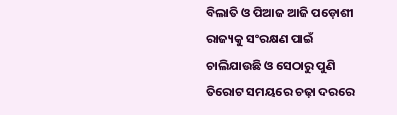ବିଲାତି ଓ ପିଆଜ ଆଜି ପଡ଼ୋଶୀ ରାଜ୍ୟକୁ ସଂରକ୍ଷଣ ପାଇଁ ଚାଲିଯାଉଛି ଓ ସେଠାରୁ ପୁଣି ତିରୋଟ ସମୟରେ ଚଢ଼ା ଦରରେ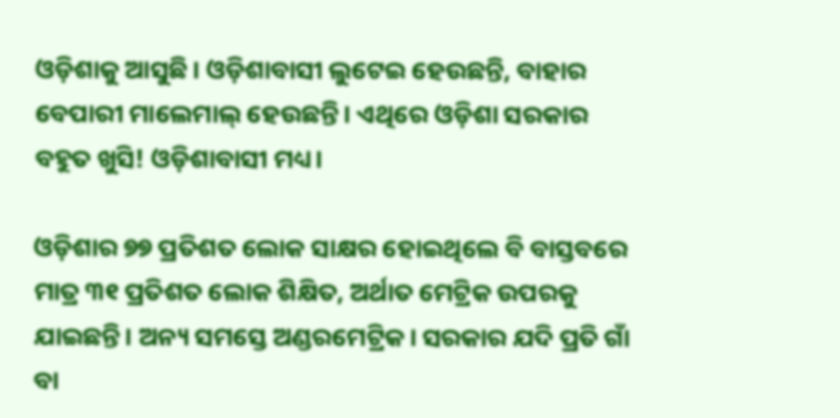ଓଡ଼ିଶାକୁ ଆସୁଛି। ଓଡ଼ିଶାବାସୀ ଲୁଟେଇ ହେଉଛନ୍ତି, ବାହାର ବେପାରୀ ମାଲେମାଲ୍‌ ହେଉଛନ୍ତି। ଏଥିରେ ଓଡ଼ିଶା ସରକାର ବହୁତ ଖୁସି! ଓଡ଼ିଶାବାସୀ ମଧ୍ୟ।

ଓଡ଼ିଶାର ୭୭ ପ୍ରତିଶତ ଲୋକ ସାକ୍ଷର ହୋଇଥିଲେ ବି ବାସ୍ତବରେ ମାତ୍ର ୩୧ ପ୍ରତିଶତ ଲୋକ ଶିକ୍ଷିତ, ଅର୍ଥାତ ମେଟ୍ରିକ ଉପରକୁ ଯାଇଛନ୍ତି। ଅନ୍ୟ ସମସ୍ତେ ଅଣ୍ଡରମେଟ୍ରିକ। ସରକାର ଯଦି ପ୍ରତି ଗାଁ ବା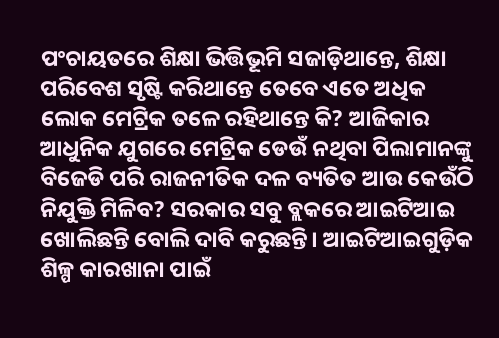ପଂଚାୟତରେ ଶିକ୍ଷା ଭିତ୍ତିଭୂମି ସଜାଡ଼ିଥାନ୍ତେ, ଶିକ୍ଷା ପରିବେଶ ସୃଷ୍ଟି କରିଥାନ୍ତେ ତେବେ ଏତେ ଅଧିକ ଲୋକ ମେଟ୍ରିକ ତଳେ ରହିଥାନ୍ତେ କି? ଆଜିକାର ଆଧୁନିକ ଯୁଗରେ ମେଟ୍ରିକ ଡେଉଁ ନଥିବା ପିଲାମାନଙ୍କୁ ବିଜେଡି ପରି ରାଜନୀତିକ ଦଳ ବ୍ୟତିତ ଆଉ କେଉଁଠି ନିଯୁକ୍ତି ମିଳିବ? ସରକାର ସବୁ ବ୍ଲକରେ ଆଇଟିଆଇ ଖୋଲିଛନ୍ତି ବୋଲି ଦାବି କରୁଛନ୍ତି। ଆଇଟିଆଇଗୁଡ଼ିକ ଶିଳ୍ପ କାରଖାନା ପାଇଁ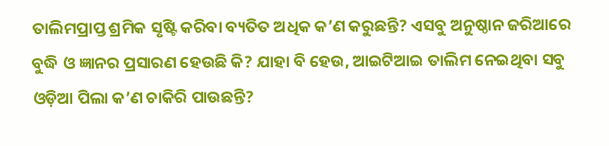ତାଲିମପ୍ରାପ୍ତ ଶ୍ରମିକ ସୃଷ୍ଟି କରିବା ବ୍ୟତିତ ଅଧିକ କ’ଣ କରୁଛନ୍ତି? ଏସବୁ ଅନୁଷ୍ଠାନ ଜରିଆରେ ବୁଦ୍ଧି ଓ ଜ୍ଞାନର ପ୍ରସାରଣ ହେଉଛି କି? ଯାହା ବି ହେଉ, ଆଇଟିଆଇ ତାଲିମ ନେଇଥିବା ସବୁ ଓଡ଼ିଆ ପିଲା କ’ଣ ଚାକିରି ପାଉଛନ୍ତି?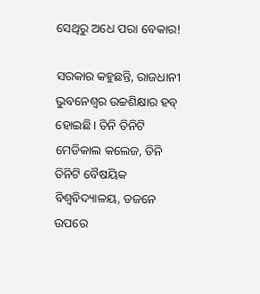ସେଥିରୁ ଅଧେ ପରା ବେକାର!

ସରକାର କହୁଛନ୍ତି, ରାଜଧାନୀ ଭୁବନେଶ୍ୱର ଉଚ୍ଚଶିକ୍ଷାର ହବ୍‌ ହୋଇଛି। ତିନି ତିନିଟି ମେଡିକାଲ କଲେଜ, ତିନି ତିନିଟି ବୈଷୟିକ ବିଶ୍ୱବିଦ୍ୟାଳୟ, ଡଜନେ ଉପରେ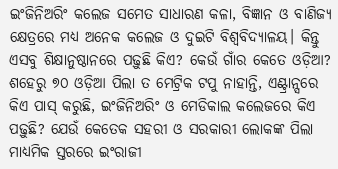ଇଂଜିନିଅରିଂ କଲେଜ ସମେତ ସାଧାରଣ କଳା, ବିଜ୍ଞାନ ଓ ବାଣିଜ୍ୟ କ୍ଷେତ୍ରରେ ମଧ୍ୟ ଅନେକ କଲେଜ ଓ ଦୁଇଟି ବିଶ୍ୱବିଦ୍ୟାଳୟ। କିନ୍ତୁ ଏସବୁ ଶିକ୍ଷାନୁଷ୍ଠାନରେ ପଢ଼ୁଛି କିଏ? କେଉଁ ଗାଁର କେତେ ଓଡ଼ିଆ? ଶହେରୁ ୭୦ ଓଡ଼ିଆ ପିଲା ତ ମେଟ୍ରିକ ଟପୁ ନାହାନ୍ତି, ଏଣ୍ଟ୍ରାନ୍ସରେ କିଏ ପାସ୍‌ କରୁଛି, ଇଂଜିନିଅରିଂ ଓ ମେଡିକାଲ କଲେଜରେ କିଏ ପଢ଼ୁଛି? ଯେଉଁ କେତେକ ସହରୀ ଓ ସରକାରୀ ଲୋକଙ୍କ ପିଲା ମାଧ୍ୟମିକ ସ୍ତରରେ ଇଂରାଜୀ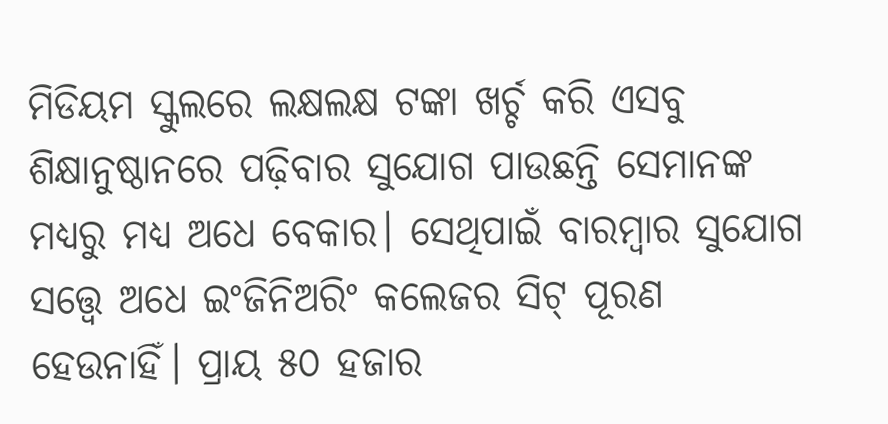ମିଡିୟମ ସ୍କୁଲରେ ଲକ୍ଷଲକ୍ଷ ଟଙ୍କା ଖର୍ଚ୍ଚ କରି ଏସବୁ ଶିକ୍ଷାନୁଷ୍ଠାନରେ ପଢ଼ିବାର ସୁଯୋଗ ପାଉଛନ୍ତି ସେମାନଙ୍କ ମଧ୍ୟରୁ ମଧ୍ୟ ଅଧେ ବେକାର। ସେଥିପାଇଁ ବାରମ୍ବାର ସୁଯୋଗ ସତ୍ତ୍ୱେ ଅଧେ ଇଂଜିନିଅରିଂ କଲେଜର ସିଟ୍‌ ପୂରଣ ହେଉନାହିଁ। ପ୍ରାୟ ୫୦ ହଜାର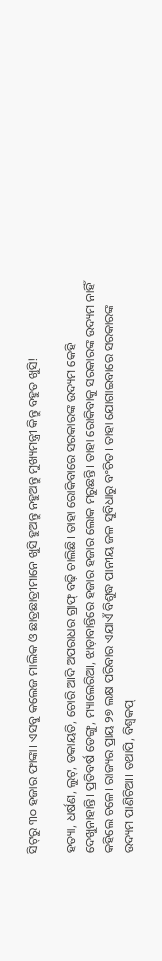ସିଟ୍‌ରୁ ୩୦ ହଜାର ଫାଙ୍କା। ଏସବୁ କଲେଜ ମାଲିକ ଓ ଛାତ୍ରଛାତ୍ରୀମାନେ ଖୁସି ହୁଅନ୍ତୁ ନହୁଅନ୍ତୁ ମୁଖ୍ୟମନ୍ତ୍ରୀ କିନ୍ତୁ ବହୁତ ଖୁସି!

ହତ୍ୟା, ଧର୍ଷଣ, ଲୁଟ୍‌, ଡକାୟତି, ଚୋରି ଆଦି ଅପରାଧର ଗ୍ରାଫ୍‌ ବଢ଼ି ଚାଲିଛି। ତାହା ରୋକିବାରେ ସରକାରଙ୍କ ଉଦ୍ୟମ କେହି ଦେଖୁନାହାନ୍ତି। ପ୍ରତିବର୍ଷ ଡେଙ୍ଗୁ, ମ୍ୟାଲେରିଆ, ଝାଡ଼ାବାନ୍ତିରେ ହଜାର ହଜାର ଲୋକ ମରୁଛନ୍ତି। ତାହା ରୋକିବାକୁ ସରକାରଙ୍କ ଉଦ୍ୟମ ନାହିଁ କହିଲେ ଚଳେ। ରାଜ୍ୟର ପ୍ରାୟ ୨୭ ଲକ୍ଷ ପରିବାର ଏଯାଏଁ ବିଶୁଦ୍ଧ ପାନୀୟ ଜଳ ସୁବିଧାରୁ ବଂଚିତ। ତାହା ଯୋଗାଇବାରେ ସରକାରଙ୍କ ଉଦ୍ୟମ ପାଣିଚିଆ। ତଥାପି, ବିଶ୍ୱକପ୍‌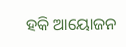ହକି ଆୟୋଜନ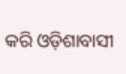କରି ଓଡ଼ିଶାବାସୀ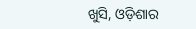ଖୁସି, ଓଡ଼ିଶାର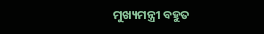ମୁଖ୍ୟମନ୍ତ୍ରୀ ବହୁତ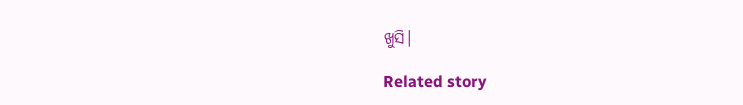ଖୁସି।

Related story